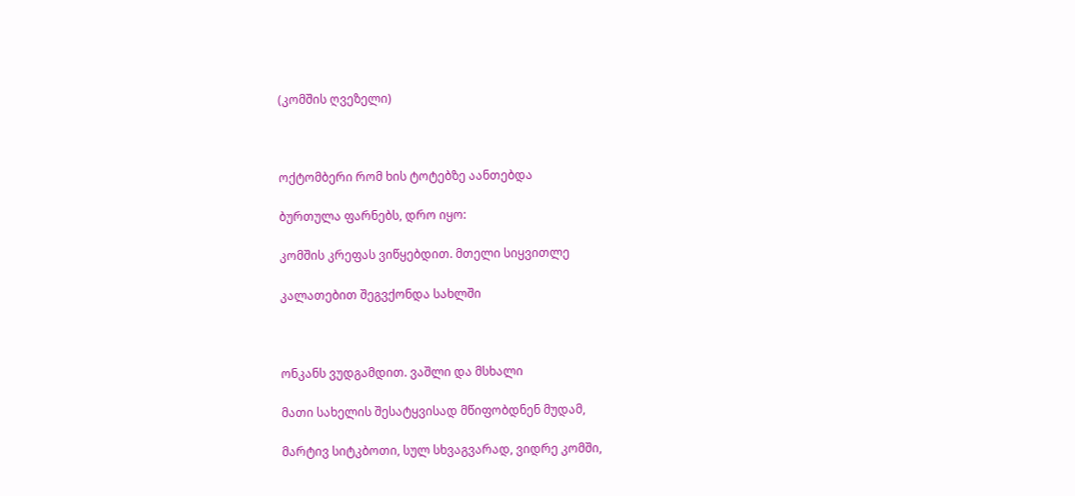(კომშის ღვეზელი)



ოქტომბერი რომ ხის ტოტებზე აანთებდა

ბურთულა ფარნებს, დრო იყო:

კომშის კრეფას ვიწყებდით. მთელი სიყვითლე

კალათებით შეგვქონდა სახლში



ონკანს ვუდგამდით. ვაშლი და მსხალი

მათი სახელის შესატყვისად მწიფობდნენ მუდამ,

მარტივ სიტკბოთი, სულ სხვაგვარად, ვიდრე კომში,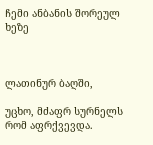ჩემი ანბანის შორეულ ხეზე



ლათინურ ბაღში,

უცხო, მძაფრ სურნელს რომ აფრქვევდა.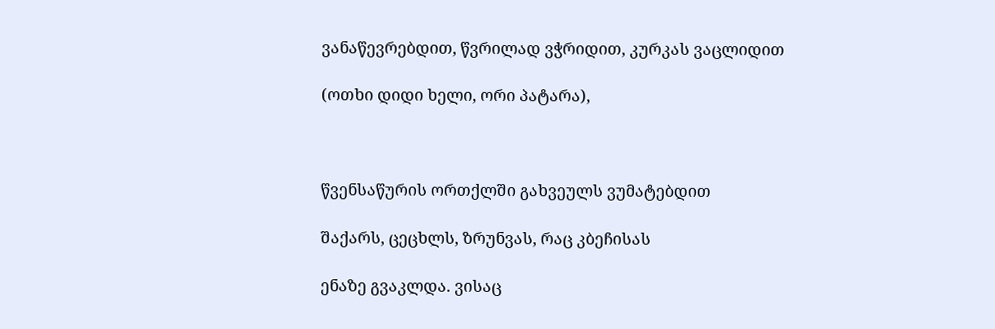ვანაწევრებდით, წვრილად ვჭრიდით, კურკას ვაცლიდით

(ოთხი დიდი ხელი, ორი პატარა),



წვენსაწურის ორთქლში გახვეულს ვუმატებდით

შაქარს, ცეცხლს, ზრუნვას, რაც კბეჩისას

ენაზე გვაკლდა. ვისაც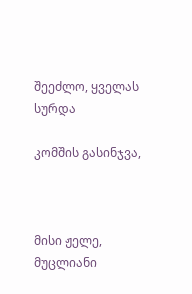შეეძლო, ყველას სურდა

კომშის გასინჯვა,



მისი ჟელე, მუცლიანი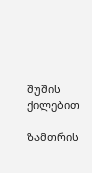შუშის ქილებით

ზამთრის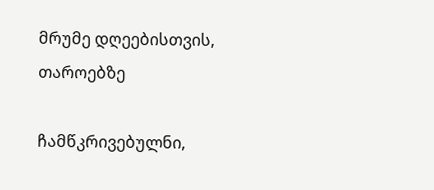მრუმე დღეებისთვის, თაროებზე

ჩამწკრივებულნი,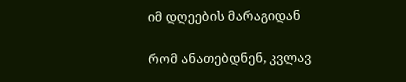იმ დღეების მარაგიდან

რომ ანათებდნენ, კვლავ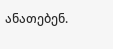ანათებენ.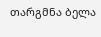თარგმნა ბელა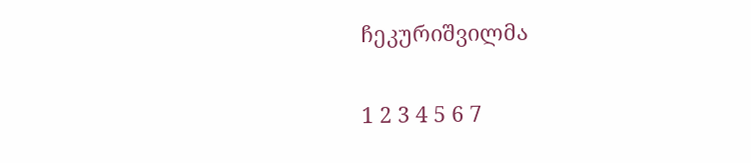ჩეკურიშვილმა

1 2 3 4 5 6 7